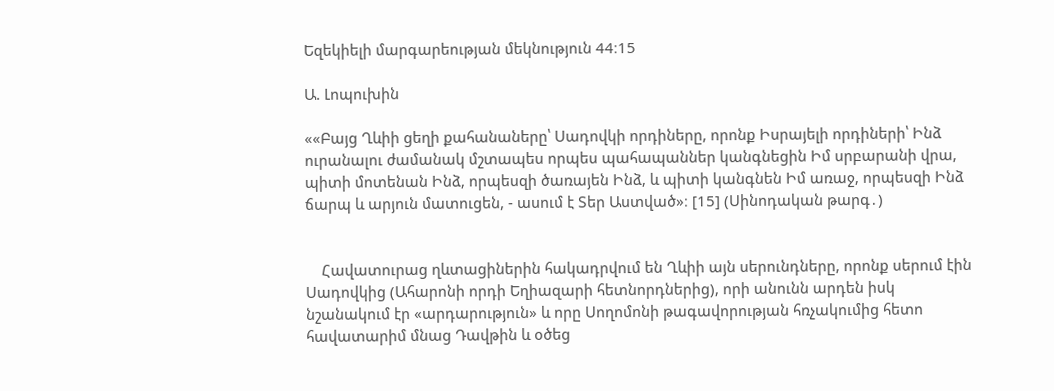Եզեկիելի մարգարեության մեկնություն 44։15

Ա. Լոպուխին

««Բայց Ղևիի ցեղի քահանաները՝ Սադովկի որդիները, որոնք Իսրայելի որդիների՝ Ինձ ուրանալու ժամանակ մշտապես որպես պահապաններ կանգնեցին Իմ սրբարանի վրա, պիտի մոտենան Ինձ, որպեսզի ծառայեն Ինձ, և պիտի կանգնեն Իմ առաջ, որպեսզի Ինձ ճարպ և արյուն մատուցեն, - ասում է Տեր Աստված»։ [15] (Սինոդական թարգ․)


    Հավատուրաց ղևտացիներին հակադրվում են Ղևիի այն սերունդները, որոնք սերում էին Սադովկից (Ահարոնի որդի Եղիազարի հետնորդներից), որի անունն արդեն իսկ նշանակում էր «արդարություն» և որը Սողոմոնի թագավորության հռչակումից հետո հավատարիմ մնաց Դավթին և օծեց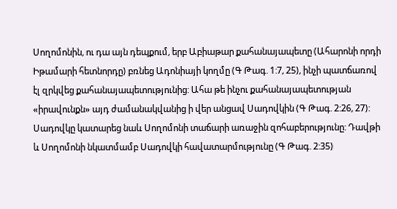Սողոմոնին, ու դա այն դեպքում, երբ Աբիաթար քահանայապետը (Ահարոնի որդի Իթամարի հետնորդը) բռնեց Ադոնիայի կողմը (Գ Թագ. 1:7, 25), ինչի պատճառով էլ զրկվեց քահանայապետությունից: Ահա թե ինչու քահանայապետության «իրավունքն» այդ ժամանակվանից ի վեր անցավ Սադովկին (Գ Թագ. 2:26, 27): Սադովկը կատարեց նաև Սողոմոնի տաճարի առաջին զոհաբերությունը: Դավթի և Սողոմոնի նկատմամբ Սադովկի հավատարմությունը (Գ Թագ. 2:35)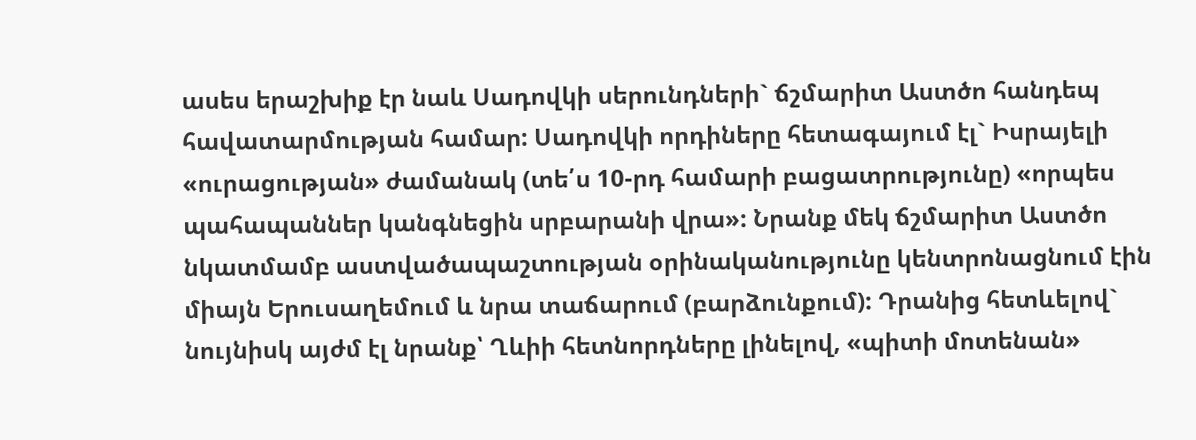ասես երաշխիք էր նաև Սադովկի սերունդների` ճշմարիտ Աստծո հանդեպ հավատարմության համար: Սադովկի որդիները հետագայում էլ` Իսրայելի «ուրացության» ժամանակ (տե՛ս 10-րդ համարի բացատրությունը) «որպես պահապաններ կանգնեցին սրբարանի վրա»: Նրանք մեկ ճշմարիտ Աստծո նկատմամբ աստվածապաշտության օրինականությունը կենտրոնացնում էին միայն Երուսաղեմում և նրա տաճարում (բարձունքում): Դրանից հետևելով` նույնիսկ այժմ էլ նրանք՝ Ղևիի հետնորդները լինելով, «պիտի մոտենան»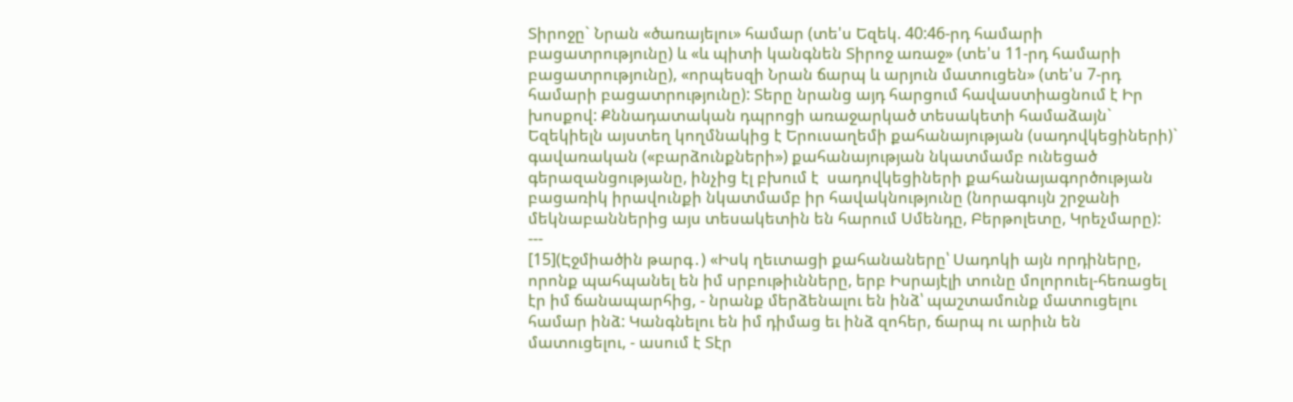Տիրոջը` Նրան «ծառայելու» համար (տե'ս Եզեկ. 40:46-րդ համարի բացատրությունը) և «և պիտի կանգնեն Տիրոջ առաջ» (տե'ս 11-րդ համարի բացատրությունը), «որպեսզի Նրան ճարպ և արյուն մատուցեն» (տե'ս 7-րդ համարի բացատրությունը): Տերը նրանց այդ հարցում հավաստիացնում է Իր խոսքով: Քննադատական դպրոցի առաջարկած տեսակետի համաձայն` Եզեկիելն այստեղ կողմնակից է Երուսաղեմի քահանայության (սադովկեցիների)` գավառական («բարձունքների») քահանայության նկատմամբ ունեցած գերազանցությանը, ինչից էլ բխում է  սադովկեցիների քահանայագործության բացառիկ իրավունքի նկատմամբ իր հավակնությունը (նորագույն շրջանի մեկնաբաններից այս տեսակետին են հարում Սմենդը, Բերթոլետը, Կրեչմարը):
---
[15](Էջմիածին թարգ․) «Իսկ ղեւտացի քահանաները՝ Սադոկի այն որդիները, որոնք պահպանել են իմ սրբութիւնները, երբ Իսրայէլի տունը մոլորուել-հեռացել էր իմ ճանապարհից, - նրանք մերձենալու են ինձ՝ պաշտամունք մատուցելու համար ինձ: Կանգնելու են իմ դիմաց եւ ինձ զոհեր, ճարպ ու արիւն են մատուցելու, - ասում է Տէր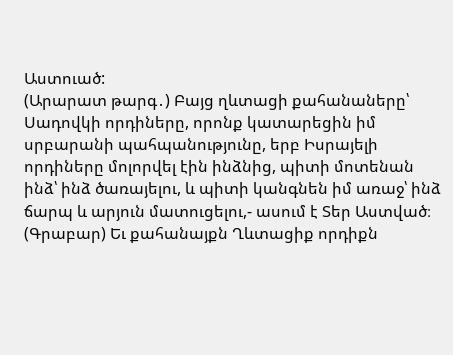Աստուած:
(Արարատ թարգ․) Բայց ղևտացի քահանաները՝ Սադովկի որդիները, որոնք կատարեցին իմ սրբարանի պահպանությունը, երբ Իսրայելի որդիները մոլորվել էին ինձնից, պիտի մոտենան ինձ՝ ինձ ծառայելու, և պիտի կանգնեն իմ առաջ՝ ինձ ճարպ և արյուն մատուցելու,- ասում է Տեր Աստված։
(Գրաբար) Եւ քահանայքն Ղևտացիք որդիքն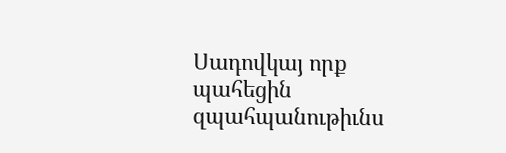Սադովկայ որք պահեցին զպահպանութիւնս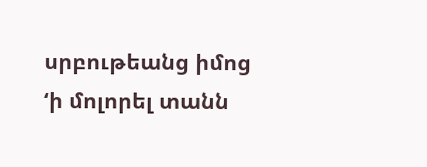սրբութեանց իմոց ‘ի մոլորել տանն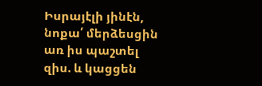Իսրայէլի յինէն, նոքա՛ մերձեսցին առ իս պաշտել զիս. և կացցեն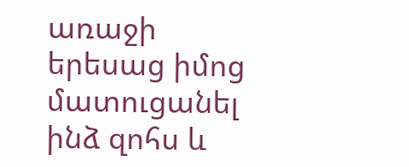առաջի երեսաց իմոց մատուցանել ինձ զոհս և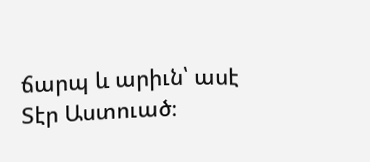ճարպ և արիւն՝ ասէ Տէր Աստուած։